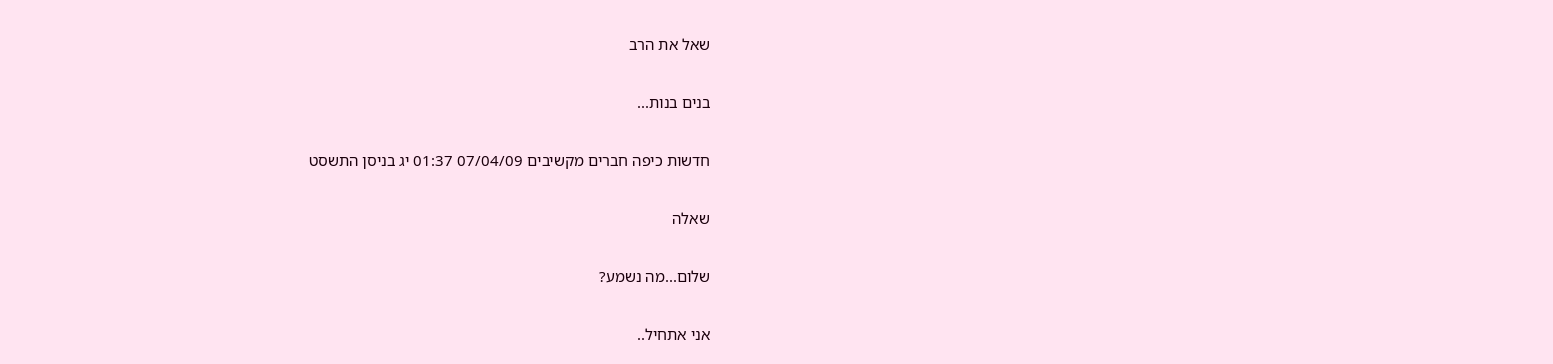שאל את הרב

בנים בנות...

חדשות כיפה חברים מקשיבים 07/04/09 01:37 יג בניסן התשסט

שאלה

שלום...מה נשמע?

אני אתחיל..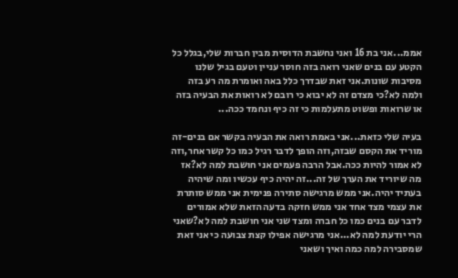אממ...אני בת 16 ואני נחשבת הדוסית מבין חברות שלי,בגלל כל הקטע עם בנים שאני רואה בזה חוסר עניין וטעם בגיל שלנו מסיבות שונות.אני זאת שבדרך כלל באה ואומרת מה רע בזה ולמה לא?כי מצדם זה לא יבוא כי רובם לא רואות את הבעיה בזה או שרואות ופשוט מתעלמות כי זה כיף ונחמד ככה...

בעיה שלי כזאת...אני באמת רואה את הבעיה בקשר אם בנים-זה מוריד את הקסם שבזה,וזה הופך לדבר רגיל כמו כל קשר אחר,וזה לא אמור להיות ככה.אבל הרבה פעמים אני חושבת למה לא?אז מה שיוריד את הערך של זה...זה יהיה כיף עכשיו ומה שיהיה בעתיד יהיה.אני ממש מרגישה סתירה פנימית אני ממש סותרת את עצמי מצד אחד אני ממש חזקה בדעה הזאת שלא אמורים לדבר עם בנים כמו כל חברה ומצד שני אני חושבת למה לא?שאני הרי יודעת למה לא...אני מרגישה אפילו קצת צבועה כי אני זאת שמסבירה למה כמה ואיך ושאני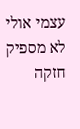עצמי אולי לא מספיק חזקה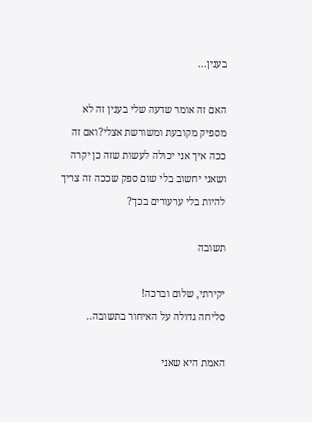בענין...

האם זה אומר שדעה שלי בענין זה לא מספיק מקובעת ומשורשת אצלי?ואם זה ככה איך אני יכולה לעשות שזה כן יקרה ושאני יחשוב בלי שום ספק שככה זה צריך להיות בלי ערעורים בכך?

תשובה

יקירתי, שלום וברכה!
סליחה גדולה על האיחור בתשובה..

האמת היא שאני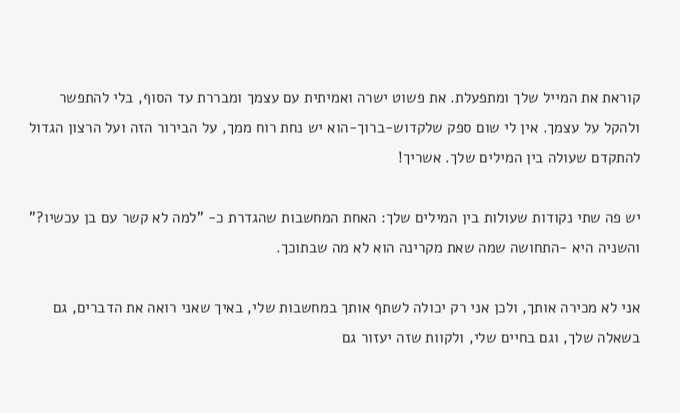קוראת את המייל שלך ומתפעלת. את פשוט ישרה ואמיתית עם עצמך ומבררת עד הסוף, בלי להתפשר ולהקל על עצמך. אין לי שום ספק שלקדוש-ברוך-הוא יש נחת רוח ממך, על הבירור הזה ועל הרצון הגדול להתקדם שעולה בין המילים שלך. אשריך!

יש פה שתי נקודות שעולות בין המילים שלך: האחת המחשבות שהגדרת כ- "למה לא קשר עם בן עכשיו?" והשניה היא -התחושה שמה שאת מקרינה הוא לא מה שבתוכך.

אני לא מכירה אותך, ולכן אני רק יכולה לשתף אותך במחשבות שלי, באיך שאני רואה את הדברים, גם בשאלה שלך, וגם בחיים שלי, ולקוות שזה יעזור גם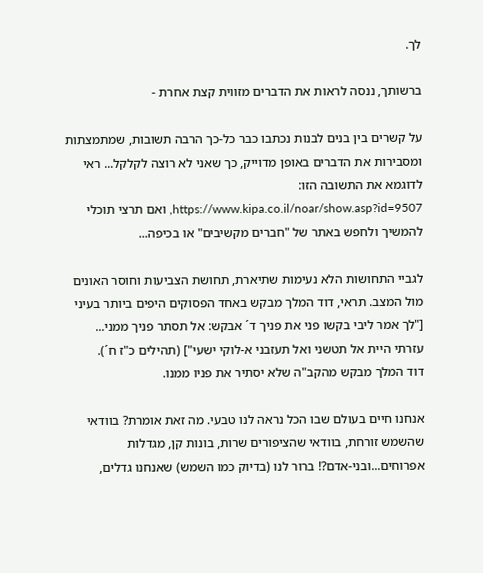לך.

ברשותך, ננסה לראות את הדברים מזווית קצת אחרת -

על קשרים בין בנים לבנות נכתבו כבר כל-כך הרבה תשובות, שמתמצתות ומסבירות את הדברים באופן מדוייק, כך שאני לא רוצה לקלקל... ראי לדוגמא את התשובה הזו: https://www.kipa.co.il/noar/show.asp?id=9507, ואם תרצי תוכלי להמשיך ולחפש באתר של "חברים מקשיבים" או בכיפה...

לגביי התחושות הלא נעימות שתיארת, תחושת הצביעות וחוסר האונים מול המצב. תראי, דוד המלך מבקש באחד הפסוקים היפים ביותר בעיני
["לך אמר ליבי בקשו פני את פניך ד´ אבקש: אל תסתר פניך ממני... עזרתי היית אל תטשני ואל תעזבני א-לוקי ישעי"] (תהילים כ"ז ח´).
דוד המלך מבקש מהקב"ה שלא יסתיר את פניו ממנו.

אנחנו חיים בעולם שבו הכל נראה לנו טבעי. מה זאת אומרת? בוודאי שהשמש זורחת, בוודאי שהציפורים שרות, בונות קן, מגדלות אפרוחים...ובני-אדם?! ברור לנו (בדיוק כמו השמש) שאנחנו גדלים,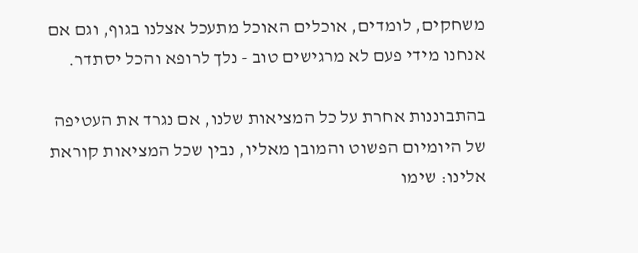משחקים, לומדים, אוכלים האוכל מתעכל אצלנו בגוף, וגם אם אנחנו מידי פעם לא מרגישים טוב - נלך לרופא והכל יסתדר.

בהתבוננות אחרת על כל המציאות שלנו, אם נגרד את העטיפה של היומיום הפשוט והמובן מאליו, נבין שכל המציאות קוראת אלינו: שימו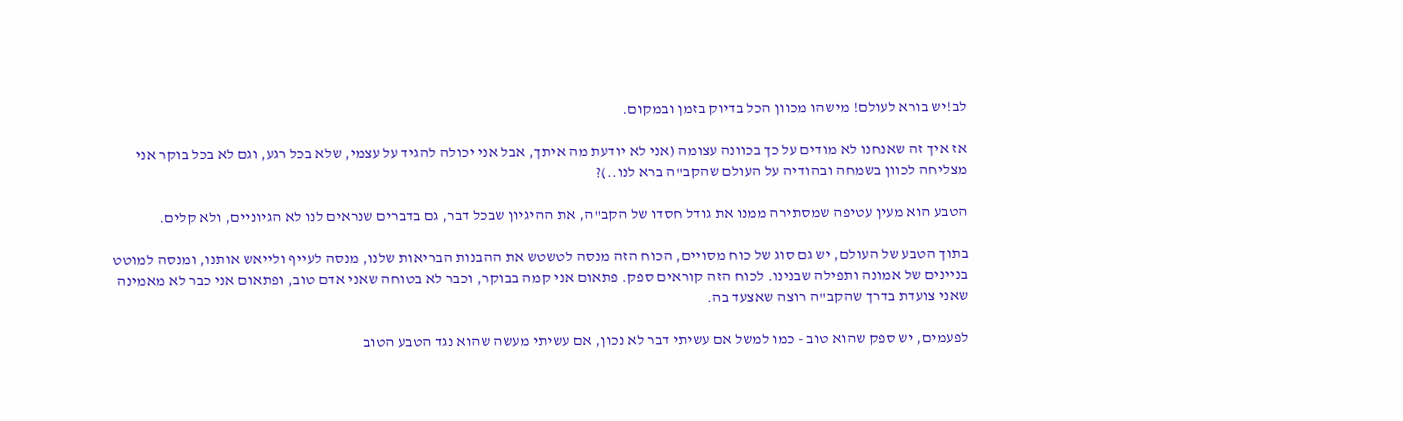לב!יש בורא לעולם! מישהו מכוון הכל בדיוק בזמן ובמקום.

אז איך זה שאנחנו לא מודים על כך בכוונה עצומה (אני לא יודעת מה איתך, אבל אני יכולה להגיד על עצמי, שלא בכל רגע, וגם לא בכל בוקר אני מצליחה לכוון בשמחה ובהודיה על העולם שהקב"ה ברא לנו..)?

הטבע הוא מעין עטיפה שמסתירה ממנו את גודל חסדו של הקב"ה, את ההיגיון שבכל דבר, גם בדברים שנראים לנו לא הגיוניים, ולא קלים.

בתוך הטבע של העולם, יש גם סוג של כוח מסויים, הכוח הזה מנסה לטשטש את ההבנות הבריאות שלנו, מנסה לעייף ולייאש אותנו, ומנסה למוטט בניינים של אמונה ותפילה שבנינו. לכוח הזה קוראים ספק. פתאום אני קמה בבוקר, וכבר לא בטוחה שאני אדם טוב, ופתאום אני כבר לא מאמינה שאני צועדת בדרך שהקב"ה רוצה שאצעד בה.

לפעמים, יש ספק שהוא טוב - כמו למשל אם עשיתי דבר לא נכון, אם עשיתי מעשה שהוא נגד הטבע הטוב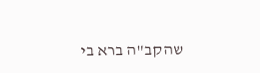שהקב"ה ברא בי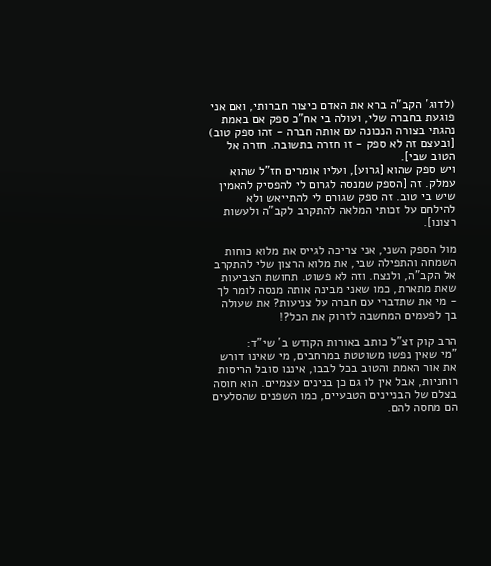(לדוג´ הקב"ה ברא את האדם כיצור חברותי, ואם אני פוגעת בחברה שלי, ועולה בי אח"כ ספק אם באמת נהגתי בצורה הנכונה עם אותה חברה - זהו ספק טוב) [ובעצם זה לא ספק - זו חזרה בתשובה. חזרה אל הטוב שבי].
ויש ספק שהוא [גרוע], ועליו אומרים חז"ל שהוא עמלק. זה [הספק שמנסה לגרום לי להפסיק להאמין שיש בי טוב. זה ספק שגורם לי להתייאש ולא להילחם על זכותי המלאה להתקרב לקב"ה ולעשות רצונו].

מול הספק השני, אני צריכה לגייס את מלוא כוחות השמחה והתפילה שבי, את מלוא הרצון שלי להתקרב אל הקב"ה, ולנצח. וזה לא פשוט. תחושת הצביעות שאת מתארת, כמו שאני מבינה אותה מנסה לומר לך - מי את שתדברי עם חברה על צניעות? את שעולה בך לפעמים המחשבה לזרוק את הכל?!

הרב קוק זצ"ל כותב באורות הקודש ב´ שי"ד:
"מי שאין נפשו משוטטת במרחבים, מי שאינו דורש את אור האמת והטוב בכל לבבו, איננו סובל הריסות רוחניות, אבל אין לו גם כן בנינים עצמיים. הוא חוסה בצלם של הבניינים הטבעיים, כמו השפנים שהסלעים הם מחסה להם.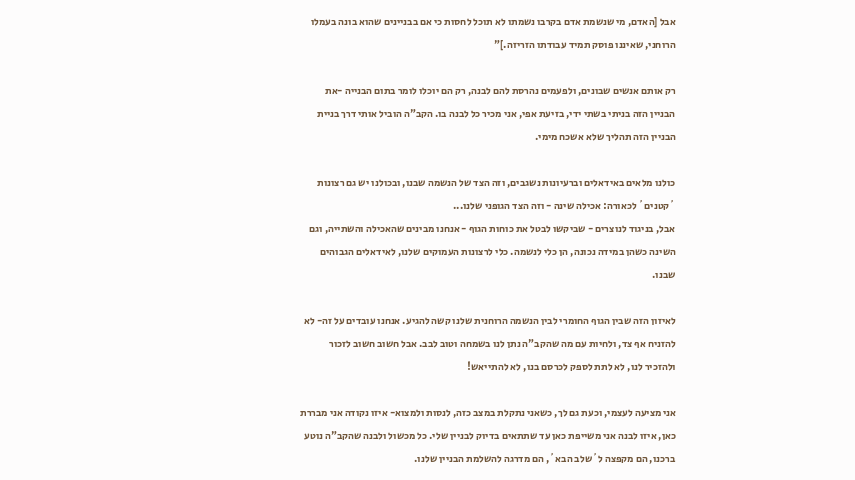אבל [האדם, מי שנשמת אדם בקרבו נשמתו לא תוכל לחסות כי אם בבניינים שהוא בונה בעמלו הרוחני, שאיננו פוסק תמיד עבודתו הזריזה.]"

רק אותם אנשים שבונים, ולפעמים נהרסת להם לבנה, רק הם יוכלו לומר בתום הבנייה -את הבניין הזה בניתי בשתי ידי, בזיעת אפי, אני מכיר כל לבנה בו. הקב"ה הוביל אותי דרך בניית הבניין הזה תהליך שלא אשכח מימי.

כולנו מלאים באידאלים וברעיונות נשגבים, וזה הצד של הנשמה שבנו, ובכולנו יש גם רצונות ´קטנים´ לכאורה: אכילה שינה - וזה הצד הגופני שלנו...
אבל, בניגוד לנוצרים - שביקשו לבטל את כוחות הגוף - אנחנו מבינים שהאכילה והשתייה, וגם השינה כשהן במידה נכונה, הן כלי לנשמה. כלי לרצונות העמוקים שלנו, לאידאלים הגבוהים שבנו.

לאיזון הזה שבין הגוף החומרי לבין הנשמה הרוחנית שלנו קשה להגיע. אנחנו עובדים על זה- לא להזניח אף צד, ולחיות עם מה שהקב"ה נתן לנו בשמחה וטוב לבב. אבל חשוב חשוב לזכור ולהזכיר לנו, לא לתת לספק לכרסם בנו, לא להתייאש!

אני מציעה לעצמי, וכעת גם לך, כשאני נתקלת במצב כזה, לנסות ולמצוא- איזו נקודה אני מבררת כאן, איזו לבנה אני משייפת כאן עד שתתאים בדיוק לבניין שלי. כל מכשול ולבנה שהקב"ה נוטע ברכנו, הם מקפצה ל´שלב הבא´, הם מדרגה להשלמת הבניין שלנו.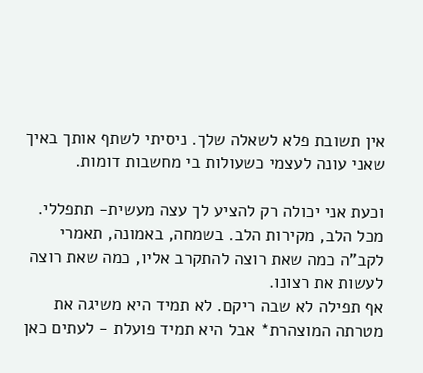אין תשובת פלא לשאלה שלך. ניסיתי לשתף אותך באיך שאני עונה לעצמי כשעולות בי מחשבות דומות.

וכעת אני יכולה רק להציע לך עצה מעשית- תתפללי. מכל הלב, מקירות הלב. בשמחה, באמונה, תאמרי לקב"ה כמה שאת רוצה להתקרב אליו, כמה שאת רוצה לעשות את רצונו.
אף תפילה לא שבה ריקם. לא תמיד היא משיגה את מטרתה המוצהרת* אבל היא תמיד פועלת - לעתים כאן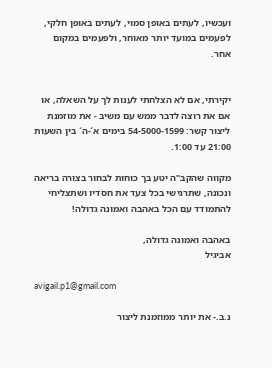ועכשיו, לעתים באופן סמוי, לעתים באופן חלקי, לפעמים במועד יותר מאוחר, ולפעמים במקום אחר.


יקירתי, אם לא הצלחתי לענות לך על השאלה, או אם את רוצה לדבר ממש עם משיב - את מוזמנת ליצור קשר: 54-5000-1599 בימים א´-ה´ בין השעות 21:00 עד 1:00.

מקווה שהקב"ה יטע בך כוחות לבחור בצורה בריאה ונכונה, שתרגישי בכל צעד את חסדיו ושתצליחי להתמודד עם הכל באהבה ואמונה גדולה!

באהבה ואמונה גדולה,
אביגיל

avigail.p1@gmail.com

נ.ב.- את יותר ממוזמנת ליצור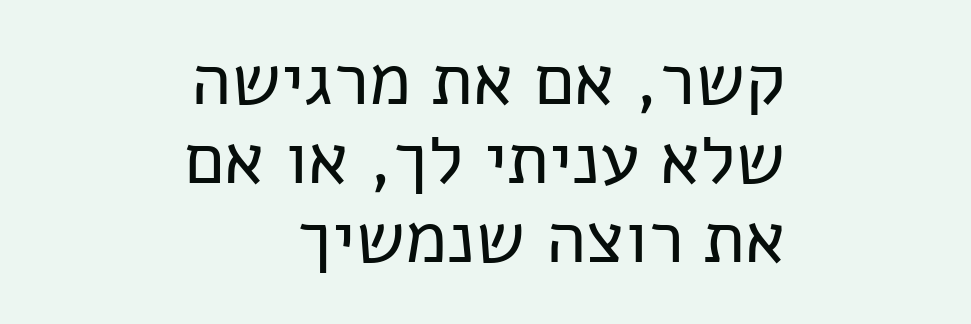קשר, אם את מרגישה שלא עניתי לך, או אם את רוצה שנמשיך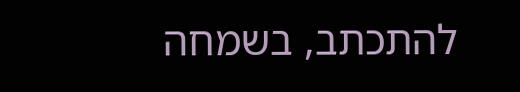להתכתב, בשמחה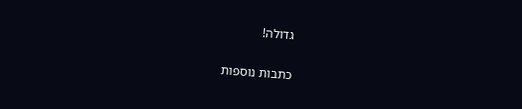גדולה!

כתבות נוספות